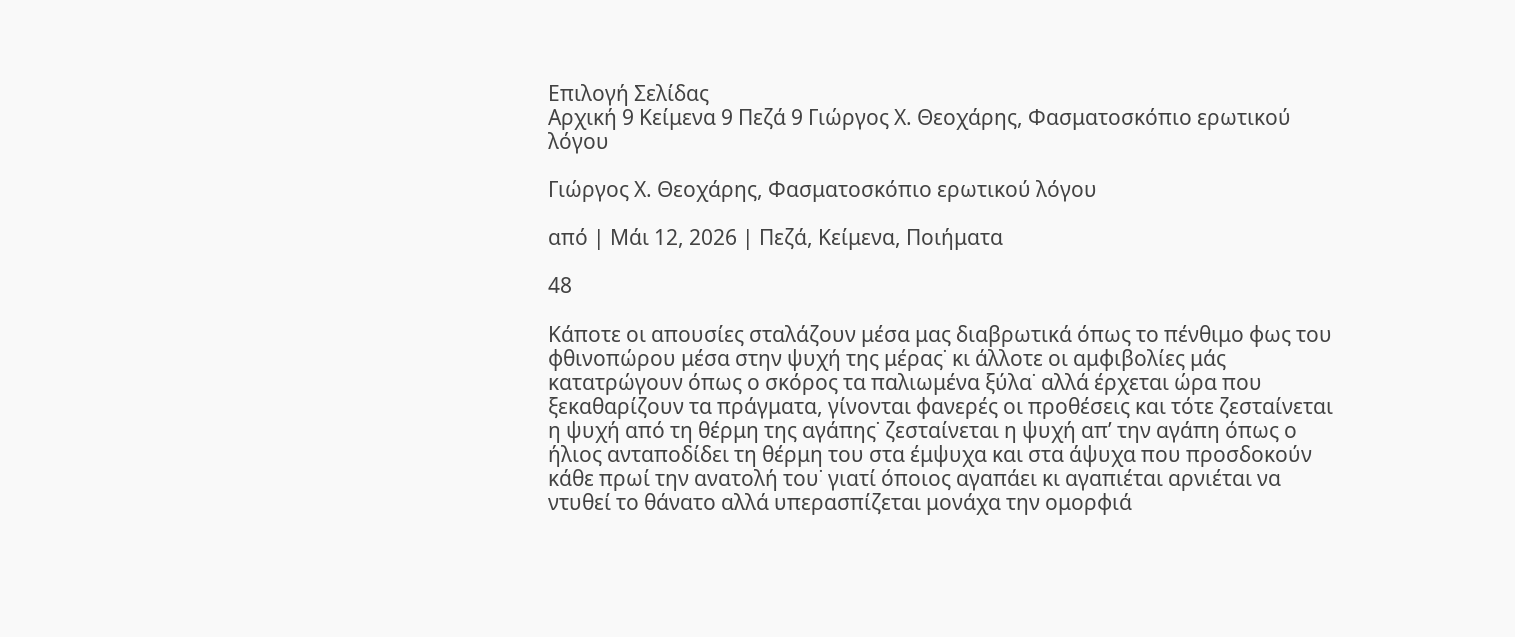Επιλογή Σελίδας
Αρχική 9 Κείμενα 9 Πεζά 9 Γιώργος Χ. Θεοχάρης, Φασματοσκόπιο ερωτικού λόγου

Γιώργος Χ. Θεοχάρης, Φασματοσκόπιο ερωτικού λόγου

από | Μάι 12, 2026 | Πεζά, Κείμενα, Ποιήματα

48

Κάποτε οι απουσίες σταλάζουν μέσα μας διαβρωτικά όπως το πένθιμο φως του φθινοπώρου μέσα στην ψυχή της μέρας˙ κι άλλοτε οι αμφιβολίες μάς κατατρώγουν όπως ο σκόρος τα παλιωμένα ξύλα˙ αλλά έρχεται ώρα που ξεκαθαρίζουν τα πράγματα, γίνονται φανερές οι προθέσεις και τότε ζεσταίνεται η ψυχή από τη θέρμη της αγάπης˙ ζεσταίνεται η ψυχή απ’ την αγάπη όπως ο ήλιος ανταποδίδει τη θέρμη του στα έμψυχα και στα άψυχα που προσδοκούν κάθε πρωί την ανατολή του˙ γιατί όποιος αγαπάει κι αγαπιέται αρνιέται να ντυθεί το θάνατο αλλά υπερασπίζεται μονάχα την ομορφιά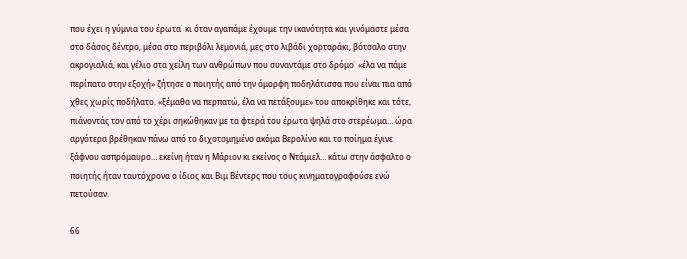που έχει η γύμνια του έρωτα˙ κι όταν αγαπάμε έχουμε την ικανότητα και γινόμαστε μέσα στο δάσος δέντρο, μέσα στο περιβόλι λεμονιά, μες στο λιβάδι χορταράκι, βότσαλο στην ακρογιαλιά, και γέλιο στα χείλη των ανθρώπων που συναντάμε στο δρόμο˙ «έλα να πάμε περίπατο στην εξοχή» ζήτησε ο ποιητής από την όμορφη ποδηλάτισσα που είναι πια από χθες χωρίς ποδήλατο. «ξέμαθα να περπατώ, έλα να πετάξουμε» του αποκρίθηκε και τότε, πιάνοντάς τον από το χέρι σηκώθηκαν με τα φτερά του έρωτα ψηλά στο στερέωμα… ώρα αργότερα βρέθηκαν πάνω από το διχοτομημένο ακόμα Βερολίνο και το ποίημα έγινε ξάφνου ασπρόμαυρο… εκείνη ήταν η Μάριον κι εκείνος ο Ντάμιελ… κάτω στην άσφαλτο ο ποιητής ήταν ταυτόχρονα ο ίδιος και Βιμ Βέντερς που τους κινηματογραφούσε ενώ πετούσαν.

66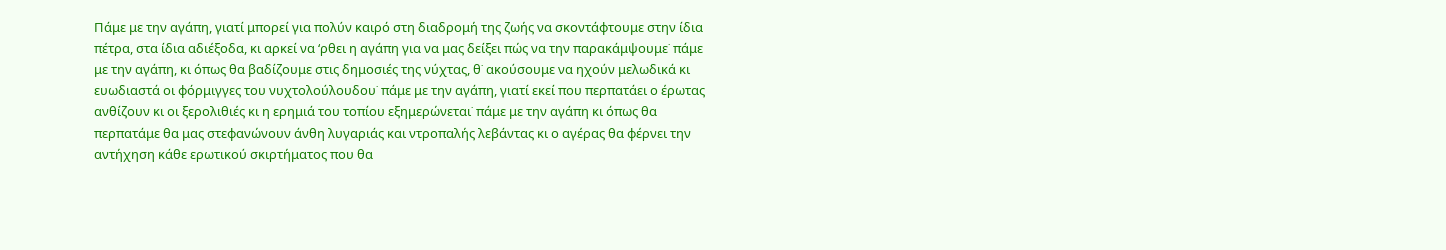Πάμε με την αγάπη, γιατί μπορεί για πολύν καιρό στη διαδρομή της ζωής να σκοντάφτουμε στην ίδια πέτρα, στα ίδια αδιέξοδα, κι αρκεί να ‘ρθει η αγάπη για να μας δείξει πώς να την παρακάμψουμε˙ πάμε με την αγάπη, κι όπως θα βαδίζουμε στις δημοσιές της νύχτας, θ˙ ακούσουμε να ηχούν μελωδικά κι ευωδιαστά οι φόρμιγγες του νυχτολούλουδου˙ πάμε με την αγάπη, γιατί εκεί που περπατάει ο έρωτας ανθίζουν κι οι ξερολιθιές κι η ερημιά του τοπίου εξημερώνεται˙ πάμε με την αγάπη κι όπως θα περπατάμε θα μας στεφανώνουν άνθη λυγαριάς και ντροπαλής λεβάντας κι ο αγέρας θα φέρνει την αντήχηση κάθε ερωτικού σκιρτήματος που θα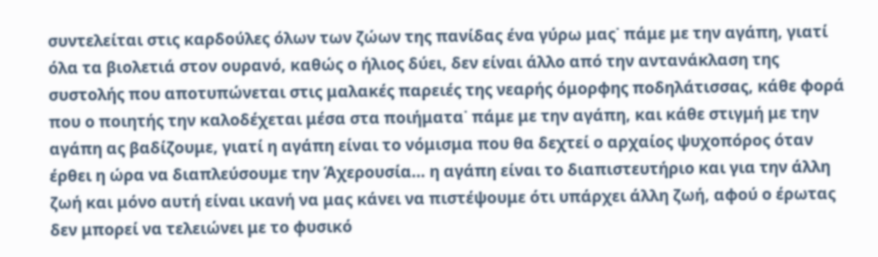συντελείται στις καρδούλες όλων των ζώων της πανίδας ένα γύρω μας˙ πάμε με την αγάπη, γιατί όλα τα βιολετιά στον ουρανό, καθώς ο ήλιος δύει, δεν είναι άλλο από την αντανάκλαση της συστολής που αποτυπώνεται στις μαλακές παρειές της νεαρής όμορφης ποδηλάτισσας, κάθε φορά που ο ποιητής την καλοδέχεται μέσα στα ποιήματα˙ πάμε με την αγάπη, και κάθε στιγμή με την αγάπη ας βαδίζουμε, γιατί η αγάπη είναι το νόμισμα που θα δεχτεί ο αρχαίος ψυχοπόρος όταν έρθει η ώρα να διαπλεύσουμε την Άχερουσία… η αγάπη είναι το διαπιστευτήριο και για την άλλη ζωή και μόνο αυτή είναι ικανή να μας κάνει να πιστέψουμε ότι υπάρχει άλλη ζωή, αφού ο έρωτας δεν μπορεί να τελειώνει με το φυσικό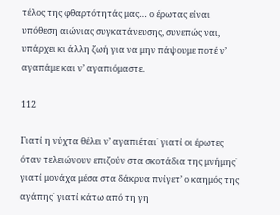τέλος της φθαρτότητάς μας… ο έρωτας είναι υπόθεση αιώνιας συγκατάνευσης, συνεπώς ναι, υπάρχει κι άλλη ζωή για να μην πάψουμε ποτέ ν’ αγαπάμε και ν’ αγαπιόμαστε.

112

Γιατί η νύχτα θέλει ν’ αγαπιέται˙ γιατί οι έρωτες όταν τελειώνουν επιζούν στα σκοτάδια της μνήμης˙ γιατί μονάχα μέσα στα δάκρυα πνίγετ’ ο καημός της αγάπης˙ γιατί κάτω από τη γη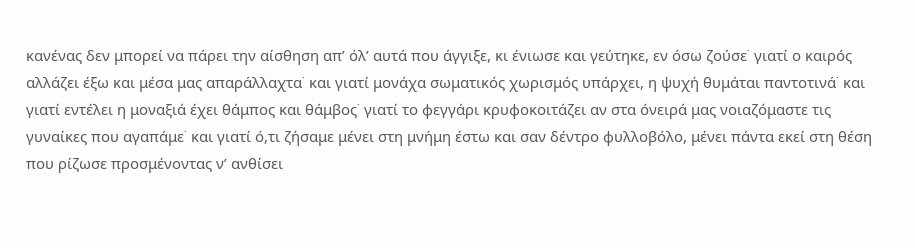κανένας δεν μπορεί να πάρει την αίσθηση απ’ όλ’ αυτά που άγγιξε, κι ένιωσε και γεύτηκε, εν όσω ζούσε˙ γιατί ο καιρός αλλάζει έξω και μέσα μας απαράλλαχτα˙ και γιατί μονάχα σωματικός χωρισμός υπάρχει, η ψυχή θυμάται παντοτινά˙ και γιατί εντέλει η μοναξιά έχει θάμπος και θάμβος˙ γιατί το φεγγάρι κρυφοκοιτάζει αν στα όνειρά μας νοιαζόμαστε τις γυναίκες που αγαπάμε˙ και γιατί ό,τι ζήσαμε μένει στη μνήμη έστω και σαν δέντρο φυλλοβόλο, μένει πάντα εκεί στη θέση που ρίζωσε προσμένοντας ν’ ανθίσει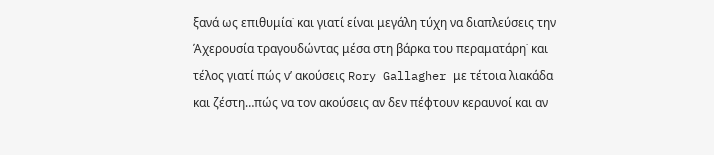ξανά ως επιθυμία˙ και γιατί είναι μεγάλη τύχη να διαπλεύσεις την Άχερουσία τραγουδώντας μέσα στη βάρκα του περαματάρη˙ και τέλος γιατί πώς ν’ ακούσεις Rory Gallagher με τέτοια λιακάδα και ζέστη…πώς να τον ακούσεις αν δεν πέφτουν κεραυνοί και αν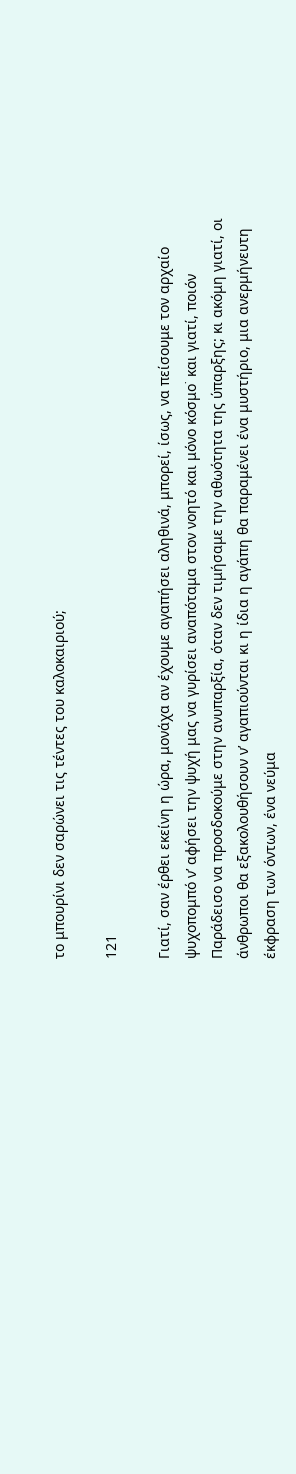το μπουρίνι δεν σαρώνει τις τέντες του καλοκαιριού;

121

Γιατί, σαν έρθει εκείνη η ώρα, μονάχα αν έχουμε αγαπήσει αληθινά, μπορεί, ίσως, να πείσουμε τον αρχαίο ψυχοπομπό ν’ αφήσει την ψυχή μας να γυρίσει αναπόταμα στον νοητό και μόνο κόσμο˙ και γιατί, ποιόν Παράδεισο να προσδοκούμε στην ανυπαρξία, όταν δεν τιμήσαμε την αθωότητα της ύπαρξης; κι ακόμη γιατί, οι άνθρωποι θα εξακολουθήσουν ν’ αγαπιούνται κι η ίδια η αγάπη θα παραμένει ένα μυστήριο, μια ανερμήνευτη έκφραση των όντων, ένα νεύμα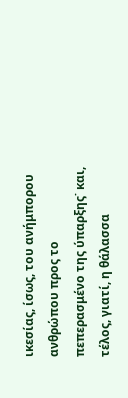ικεσίας, ίσως, του ανήμπορου ανθρώπου προς το πεπερασμένο της ύπαρξης˙ και, τέλος, γιατί, η θάλασσα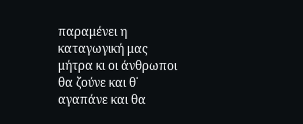παραμένει η καταγωγική μας μήτρα κι οι άνθρωποι θα ζούνε και θ˙ αγαπάνε και θα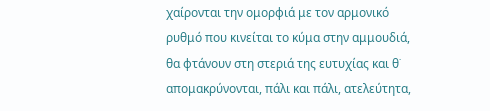χαίρονται την ομορφιά με τον αρμονικό ρυθμό που κινείται το κύμα στην αμμουδιά, θα φτάνουν στη στεριά της ευτυχίας και θ˙ απομακρύνονται, πάλι και πάλι, ατελεύτητα,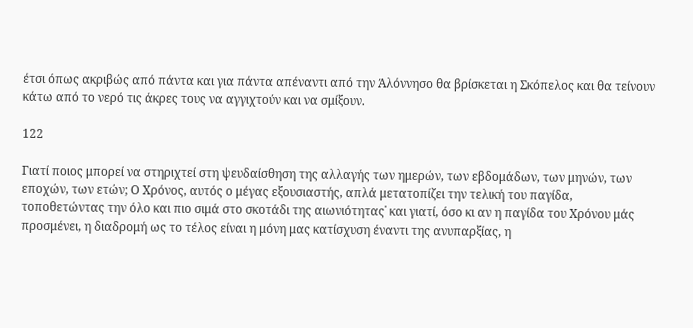έτσι όπως ακριβώς από πάντα και για πάντα απέναντι από την Άλόννησο θα βρίσκεται η Σκόπελος και θα τείνουν κάτω από το νερό τις άκρες τους να αγγιχτούν και να σμίξουν.

122

Γιατί ποιος μπορεί να στηριχτεί στη ψευδαίσθηση της αλλαγής των ημερών, των εβδομάδων, των μηνών, των εποχών, των ετών; Ο Χρόνος, αυτός ο μέγας εξουσιαστής, απλά μετατοπίζει την τελική του παγίδα, τοποθετώντας την όλο και πιο σιμά στο σκοτάδι της αιωνιότητας˙ και γιατί, όσο κι αν η παγίδα του Χρόνου μάς προσμένει, η διαδρομή ως το τέλος είναι η μόνη μας κατίσχυση έναντι της ανυπαρξίας, η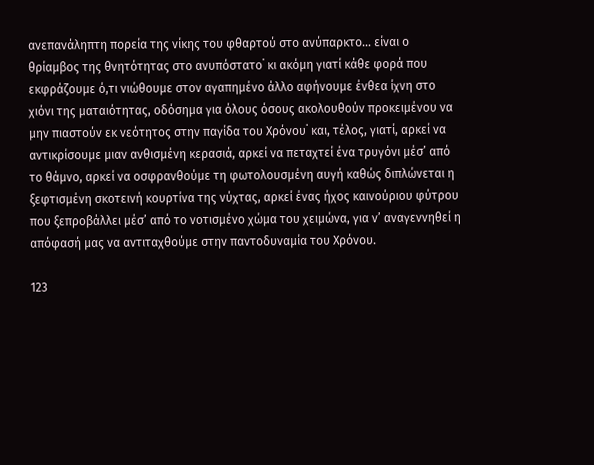ανεπανάληπτη πορεία της νίκης του φθαρτού στο ανύπαρκτο… είναι ο θρίαμβος της θνητότητας στο ανυπόστατο˙ κι ακόμη γιατί κάθε φορά που εκφράζουμε ό,τι νιώθουμε στον αγαπημένο άλλο αφήνουμε ένθεα ίχνη στο χιόνι της ματαιότητας, οδόσημα για όλους όσους ακολουθούν προκειμένου να μην πιαστούν εκ νεότητος στην παγίδα του Χρόνου˙ και, τέλος, γιατί, αρκεί να αντικρίσουμε μιαν ανθισμένη κερασιά, αρκεί να πεταχτεί ένα τρυγόνι μέσ’ από το θάμνο, αρκεί να οσφρανθούμε τη φωτολουσμένη αυγή καθώς διπλώνεται η ξεφτισμένη σκοτεινή κουρτίνα της νύχτας, αρκεί ένας ήχος καινούριου φύτρου που ξεπροβάλλει μέσ’ από το νοτισμένο χώμα του χειμώνα, για ν’ αναγεννηθεί η απόφασή μας να αντιταχθούμε στην παντοδυναμία του Χρόνου.

123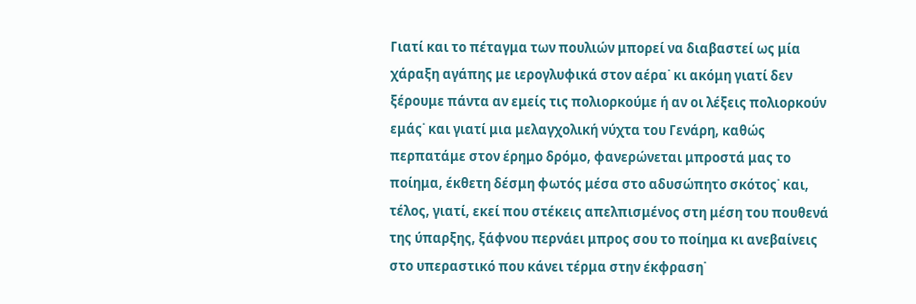Γιατί και το πέταγμα των πουλιών μπορεί να διαβαστεί ως μία χάραξη αγάπης με ιερογλυφικά στον αέρα˙ κι ακόμη γιατί δεν ξέρουμε πάντα αν εμείς τις πολιορκούμε ή αν οι λέξεις πολιορκούν εμάς˙ και γιατί μια μελαγχολική νύχτα του Γενάρη, καθώς περπατάμε στον έρημο δρόμο, φανερώνεται μπροστά μας το ποίημα, έκθετη δέσμη φωτός μέσα στο αδυσώπητο σκότος˙ και, τέλος, γιατί, εκεί που στέκεις απελπισμένος στη μέση του πουθενά της ύπαρξης, ξάφνου περνάει μπρος σου το ποίημα κι ανεβαίνεις στο υπεραστικό που κάνει τέρμα στην έκφραση˙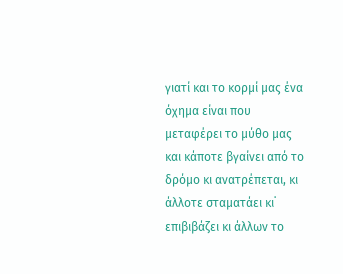γιατί και το κορμί μας ένα όχημα είναι που μεταφέρει το μύθο μας και κάποτε βγαίνει από το δρόμο κι ανατρέπεται, κι άλλοτε σταματάει κι˙ επιβιβάζει κι άλλων το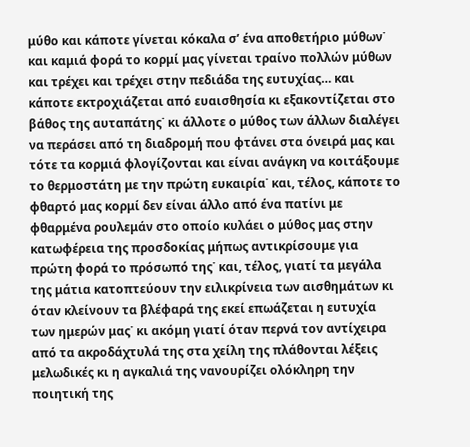μύθο και κάποτε γίνεται κόκαλα σ’ ένα αποθετήριο μύθων˙ και καμιά φορά το κορμί μας γίνεται τραίνο πολλών μύθων και τρέχει και τρέχει στην πεδιάδα της ευτυχίας… και κάποτε εκτροχιάζεται από ευαισθησία κι εξακοντίζεται στο βάθος της αυταπάτης˙ κι άλλοτε ο μύθος των άλλων διαλέγει να περάσει από τη διαδρομή που φτάνει στα όνειρά μας και τότε τα κορμιά φλογίζονται και είναι ανάγκη να κοιτάξουμε το θερμοστάτη με την πρώτη ευκαιρία˙ και, τέλος, κάποτε το φθαρτό μας κορμί δεν είναι άλλο από ένα πατίνι με φθαρμένα ρουλεμάν στο οποίο κυλάει ο μύθος μας στην κατωφέρεια της προσδοκίας μήπως αντικρίσουμε για πρώτη φορά το πρόσωπό της˙ και, τέλος, γιατί τα μεγάλα της μάτια κατοπτεύουν την ειλικρίνεια των αισθημάτων κι όταν κλείνουν τα βλέφαρά της εκεί επωάζεται η ευτυχία των ημερών μας˙ κι ακόμη γιατί όταν περνά τον αντίχειρα από τα ακροδάχτυλά της στα χείλη της πλάθονται λέξεις μελωδικές κι η αγκαλιά της νανουρίζει ολόκληρη την ποιητική της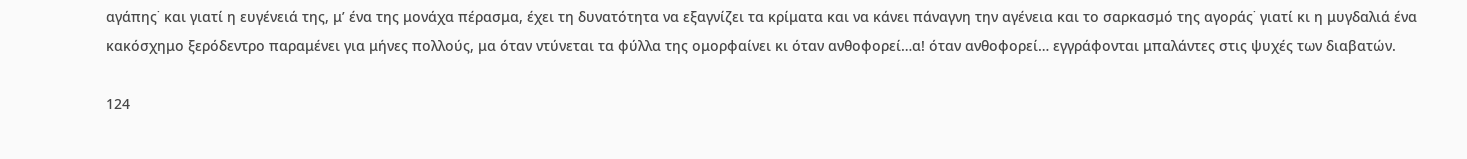αγάπης˙ και γιατί η ευγένειά της, μ’ ένα της μονάχα πέρασμα, έχει τη δυνατότητα να εξαγνίζει τα κρίματα και να κάνει πάναγνη την αγένεια και το σαρκασμό της αγοράς˙ γιατί κι η μυγδαλιά ένα κακόσχημο ξερόδεντρο παραμένει για μήνες πολλούς, μα όταν ντύνεται τα φύλλα της ομορφαίνει κι όταν ανθοφορεί…α! όταν ανθοφορεί… εγγράφονται μπαλάντες στις ψυχές των διαβατών.

124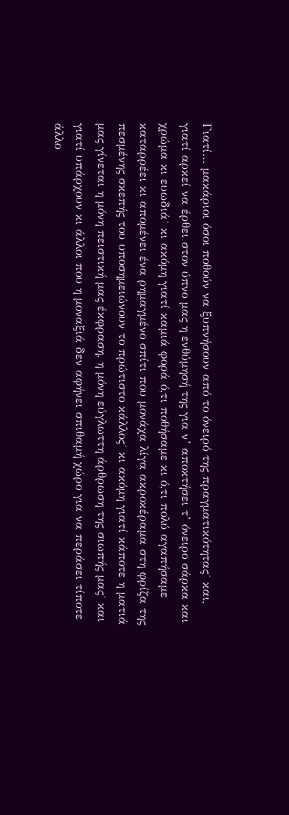Γιατί… μακάριοι όσοι ποθούν να ξυπνήσουν από το όνειρό της πραγματικότητας˙ και, γιατί αρκεί να έρθει στον ύπνο μας η ενθύμησή της για ν’ αποκτήσει τ’ όνειρο σάρκα και χρώμα κι ευωδιά˙ κι ακόμη γιατί καμιά φορά ό,τι ποθήσαμε κι ό,τι πολύ αγαπήσαμε καταρρέει κι απομένει ένα ρημαγμένο σπίτι που μονάχα λίγα ακροκέραμα στη φρίζα της πεσμένης σκεπής του υποσημειώνουν το πρώτιστο κάλλος˙ κι ακόμη γιατί κάποτε η ματιά μας γίνεται η μόνη πειστική μας έκφραση, η μόνη εύγλωττη άρθρωση της σιωπής μας˙ και γιατί υπάρχουν κι άλλοι που η μοναξιά δεν αφήνει σπιθαμή χώρο για να περάσει τίποτε άλλο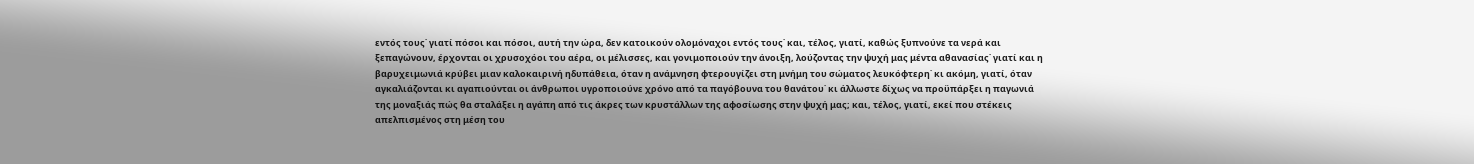εντός τους˙ γιατί πόσοι και πόσοι, αυτή την ώρα, δεν κατοικούν ολομόναχοι εντός τους˙ και, τέλος, γιατί, καθώς ξυπνούνε τα νερά και ξεπαγώνουν, έρχονται οι χρυσοχόοι του αέρα, οι μέλισσες, και γονιμοποιούν την άνοιξη, λούζοντας την ψυχή μας μέντα αθανασίας˙ γιατί και η βαρυχειμωνιά κρύβει μιαν καλοκαιρινή ηδυπάθεια, όταν η ανάμνηση φτερουγίζει στη μνήμη του σώματος λευκόφτερη˙ κι ακόμη, γιατί, όταν αγκαλιάζονται κι αγαπιούνται οι άνθρωποι υγροποιούνε χρόνο από τα παγόβουνα του θανάτου˙ κι άλλωστε δίχως να προϋπάρξει η παγωνιά της μοναξιάς πώς θα σταλάξει η αγάπη από τις άκρες των κρυστάλλων της αφοσίωσης στην ψυχή μας; και, τέλος, γιατί, εκεί που στέκεις απελπισμένος στη μέση του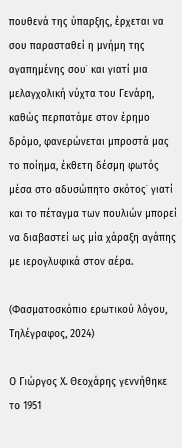πουθενά της ύπαρξης, έρχεται να σου παρασταθεί η μνήμη της αγαπημένης σου˙ και γιατί μια μελαγχολική νύχτα του Γενάρη, καθώς περπατάμε στον έρημο δρόμο, φανερώνεται μπροστά μας το ποίημα, έκθετη δέσμη φωτός μέσα στο αδυσώπητο σκότος˙ γιατί και το πέταγμα των πουλιών μπορεί να διαβαστεί ως μία χάραξη αγάπης με ιερογλυφικά στον αέρα.

(Φασματοσκόπιο ερωτικού λόγου, Τηλέγραφος, 2024)

Ο Γιώργος Χ. Θεοχάρης γεννήθηκε το 1951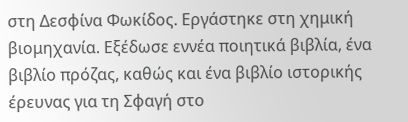στη Δεσφίνα Φωκίδος. Εργάστηκε στη χημική βιομηχανία. Εξέδωσε εννέα ποιητικά βιβλία, ένα βιβλίο πρόζας, καθώς και ένα βιβλίο ιστορικής έρευνας για τη Σφαγή στο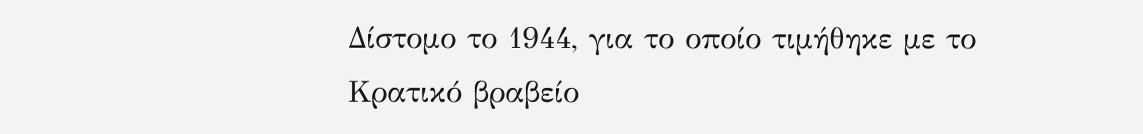Δίστομο το 1944, για το οποίο τιμήθηκε με το Κρατικό βραβείο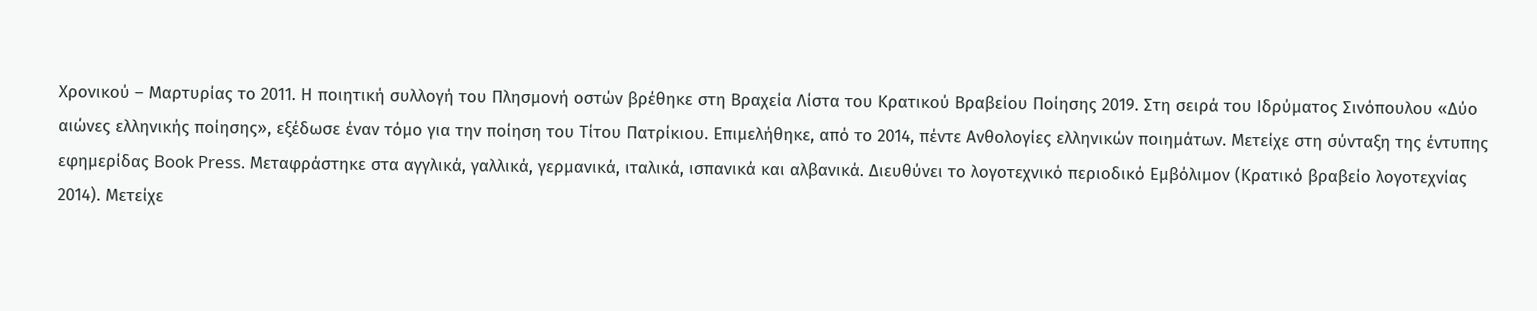Χρονικού – Μαρτυρίας το 2011. Η ποιητική συλλογή του Πλησμονή οστών βρέθηκε στη Βραχεία Λίστα του Κρατικού Βραβείου Ποίησης 2019. Στη σειρά του Ιδρύματος Σινόπουλου «Δύο αιώνες ελληνικής ποίησης», εξέδωσε έναν τόμο για την ποίηση του Τίτου Πατρίκιου. Επιμελήθηκε, από το 2014, πέντε Ανθολογίες ελληνικών ποιημάτων. Μετείχε στη σύνταξη της έντυπης εφημερίδας Book Press. Μεταφράστηκε στα αγγλικά, γαλλικά, γερμανικά, ιταλικά, ισπανικά και αλβανικά. Διευθύνει το λογοτεχνικό περιοδικό Εμβόλιμον (Κρατικό βραβείο λογοτεχνίας 2014). Μετείχε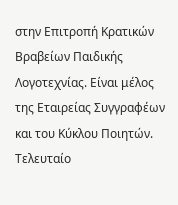στην Επιτροπή Κρατικών Βραβείων Παιδικής Λογοτεχνίας. Είναι μέλος της Εταιρείας Συγγραφέων και του Κύκλου Ποιητών. Τελευταίο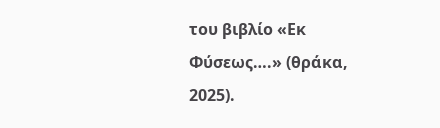του βιβλίο «Εκ Φύσεως….» (θράκα, 2025).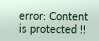error: Content is protected !!